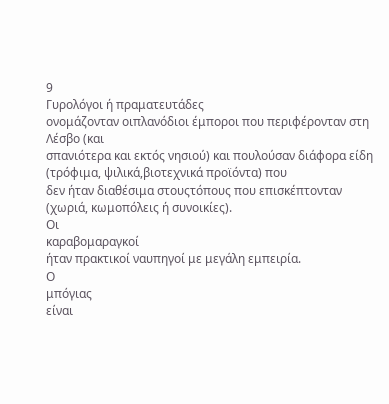9
Γυρολόγοι ή πραματευτάδες
ονομάζονταν οιπλανόδιοι έμποροι που περιφέρονταν στη Λέσβο (και
σπανιότερα και εκτός νησιού) και πουλούσαν διάφορα είδη (τρόφιμα, ψιλικά,βιοτεχνικά προϊόντα) που
δεν ήταν διαθέσιμα στουςτόπους που επισκέπτονταν (χωριά, κωμοπόλεις ή συνοικίες).
Οι
καραβομαραγκοί
ήταν πρακτικοί ναυπηγοί με μεγάλη εμπειρία.
Ο
μπόγιας
είναι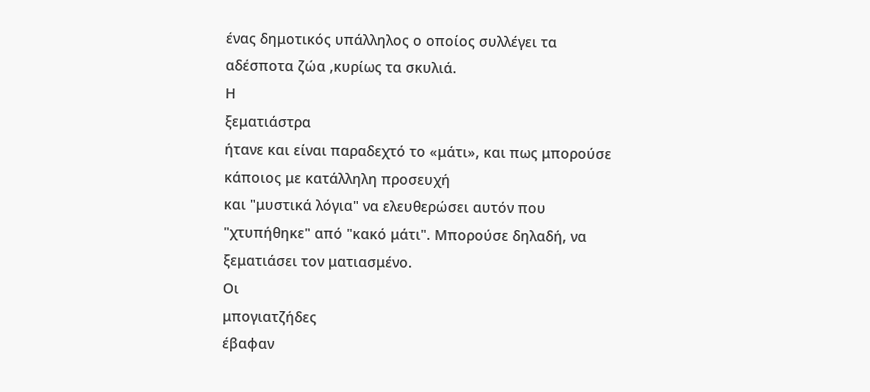ένας δημοτικός υπάλληλος ο οποίος συλλέγει τα αδέσποτα ζώα ,κυρίως τα σκυλιά.
Η
ξεματιάστρα
ήτανε και είναι παραδεχτό το «μάτι», και πως μπορούσε κάποιος με κατάλληλη προσευχή
και "μυστικά λόγια" να ελευθερώσει αυτόν που "χτυπήθηκε" από "κακό μάτι". Μπορούσε δηλαδή, να
ξεματιάσει τον ματιασμένο.
Οι
μπογιατζήδες
έβαφαν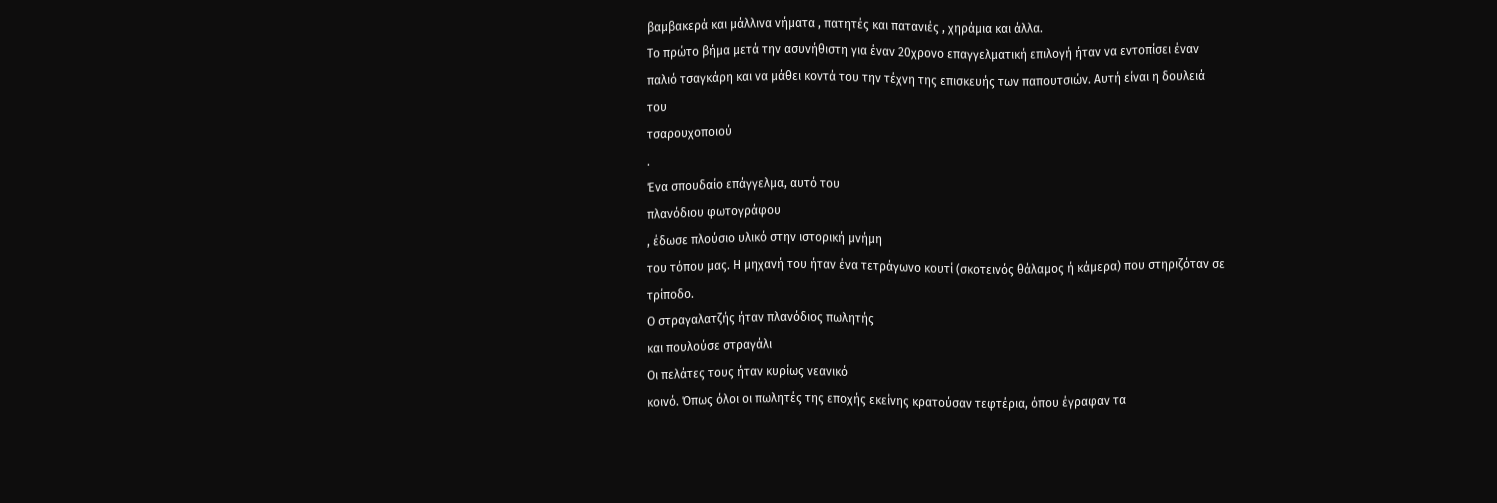βαμβακερά και μάλλινα νήματα , πατητές και πατανιές , χηράμια και άλλα.
Το πρώτο βήμα μετά την ασυνήθιστη για έναν 20χρονο επαγγελματική επιλογή ήταν να εντοπίσει έναν
παλιό τσαγκάρη και να μάθει κοντά του την τέχνη της επισκευής των παπουτσιών. Αυτή είναι η δουλειά
του
τσαρουχοποιού
.
Ένα σπουδαίο επάγγελμα, αυτό του
πλανόδιου φωτογράφου
, έδωσε πλούσιο υλικό στην ιστορική μνήμη
του τόπου μας. Η μηχανή του ήταν ένα τετράγωνο κουτί (σκοτεινός θάλαμος ή κάμερα) που στηριζόταν σε
τρίποδο.
Ο στραγαλατζής ήταν πλανόδιος πωλητής
και πουλούσε στραγάλι
Οι πελάτες τους ήταν κυρίως νεανικό
κοινό. Όπως όλοι οι πωλητές της εποχής εκείνης κρατούσαν τεφτέρια, όπου έγραφαν τα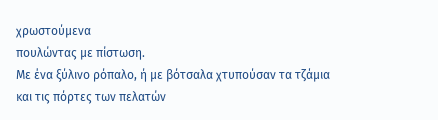χρωστούμενα
πουλώντας με πίστωση.
Με ένα ξύλινο ρόπαλο, ή με βότσαλα χτυπούσαν τα τζάμια και τις πόρτες των πελατών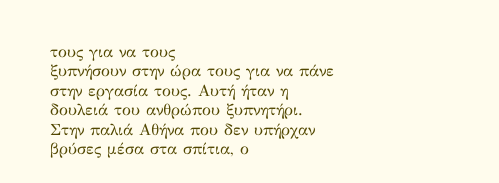τους για να τους
ξυπνήσουν στην ώρα τους για να πάνε στην εργασία τους. Αυτή ήταν η δουλειά του ανθρώπου ξυπνητήρι.
Στην παλιά Αθήνα που δεν υπήρχαν βρύσες μέσα στα σπίτια, ο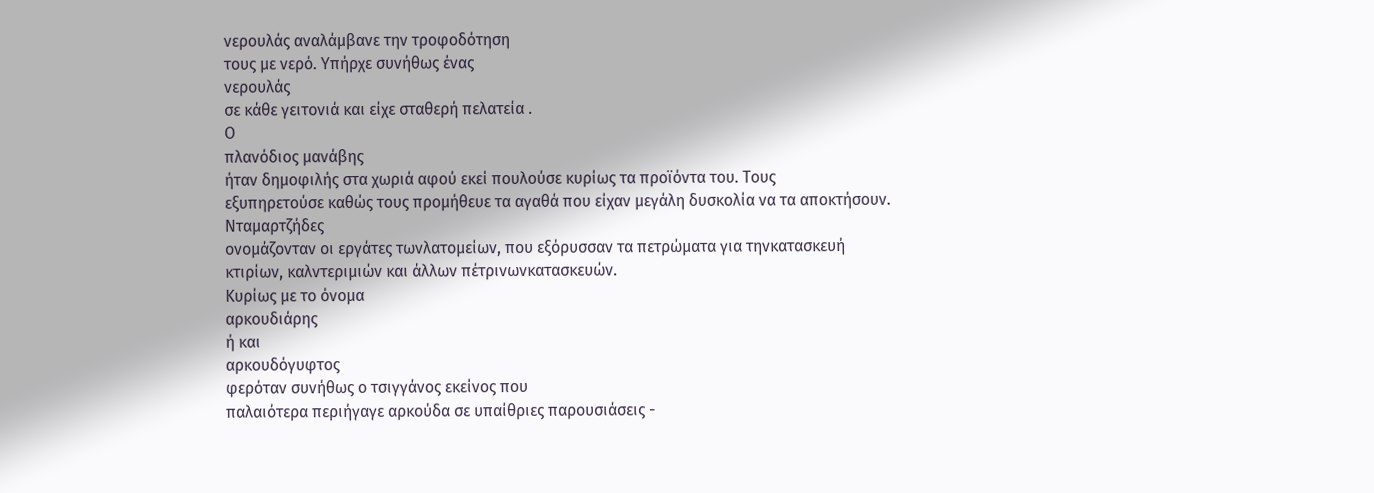νερουλάς αναλάμβανε την τροφοδότηση
τους με νερό. Υπήρχε συνήθως ένας
νερουλάς
σε κάθε γειτονιά και είχε σταθερή πελατεία .
Ο
πλανόδιος μανάβης
ήταν δημοφιλής στα χωριά αφού εκεί πουλούσε κυρίως τα προϊόντα του. Τους
εξυπηρετούσε καθώς τους προμήθευε τα αγαθά που είχαν μεγάλη δυσκολία να τα αποκτήσουν.
Νταμαρτζήδες
ονομάζονταν οι εργάτες τωνλατομείων, που εξόρυσσαν τα πετρώματα για τηνκατασκευή
κτιρίων, καλντεριμιών και άλλων πέτρινωνκατασκευών.
Κυρίως με το όνομα
αρκουδιάρης
ή και
αρκουδόγυφτος
φερόταν συνήθως ο τσιγγάνος εκείνος που
παλαιότερα περιήγαγε αρκούδα σε υπαίθριες παρουσιάσεις -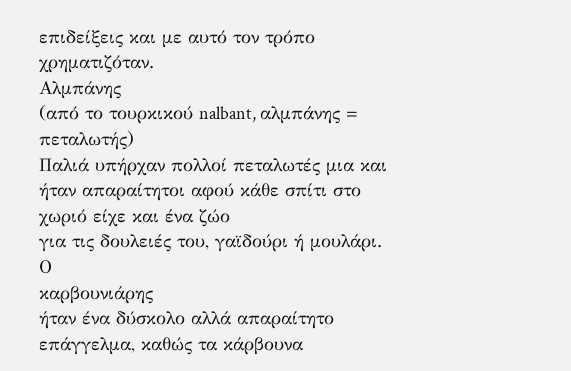επιδείξεις και με αυτό τον τρόπο
χρηματιζόταν.
Αλμπάνης
(από το τουρκικού nalbant, αλμπάνης = πεταλωτής)
Παλιά υπήρχαν πολλοί πεταλωτές μια και ήταν απαραίτητοι αφού κάθε σπίτι στο χωριό είχε και ένα ζώο
για τις δουλειές του, γαϊδούρι ή μουλάρι.
Ο
καρβουνιάρης
ήταν ένα δύσκολο αλλά απαραίτητο επάγγελμα, καθώς τα κάρβουνα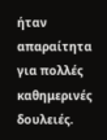ήταν απαραίτητα
για πολλές καθημερινές δουλειές.